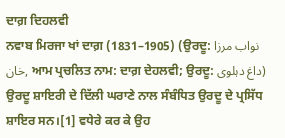ਦਾਗ਼ ਦਿਹਲਵੀ
ਨਵਾਬ ਮਿਰਜਾ ਖਾਂ ਦਾਗ਼ (1831–1905) (ਉਰਦੂ: نواب مرزا خان, ਆਮ ਪ੍ਰਚਲਿਤ ਨਾਮ: ਦਾਗ਼ ਦੇਹਲਵੀ; ਉਰਦੂ: داغ دہلوی) ਉਰਦੂ ਸ਼ਾਇਰੀ ਦੇ ਦਿੱਲੀ ਘਰਾਣੇ ਨਾਲ ਸੰਬੰਧਿਤ ਉਰਦੂ ਦੇ ਪ੍ਰਸਿੱਧ ਸ਼ਾਇਰ ਸਨ।[1] ਵਧੇਰੇ ਕਰ ਕੇ ਉਹ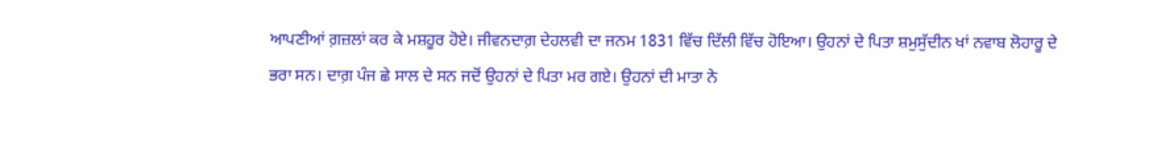ਆਪਣੀਆਂ ਗ਼ਜ਼ਲਾਂ ਕਰ ਕੇ ਮਸ਼ਹੂਰ ਹੋਏ। ਜੀਵਨਦਾਗ਼ ਦੇਹਲਵੀ ਦਾ ਜਨਮ 1831 ਵਿੱਚ ਦਿੱਲੀ ਵਿੱਚ ਹੋਇਆ। ਉਹਨਾਂ ਦੇ ਪਿਤਾ ਸ਼ਮੁਸੁੱਦੀਨ ਖਾਂ ਨਵਾਬ ਲੋਹਾਰੂ ਦੇ ਭਰਾ ਸਨ। ਦਾਗ਼ ਪੰਜ ਛੇ ਸਾਲ ਦੇ ਸਨ ਜਦੋਂ ਉਹਨਾਂ ਦੇ ਪਿਤਾ ਮਰ ਗਏ। ਉਹਨਾਂ ਦੀ ਮਾਤਾ ਨੇ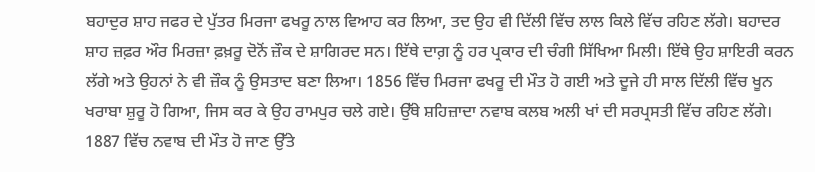ਬਹਾਦੁਰ ਸ਼ਾਹ ਜਫਰ ਦੇ ਪੁੱਤਰ ਮਿਰਜਾ ਫਖਰੂ ਨਾਲ ਵਿਆਹ ਕਰ ਲਿਆ, ਤਦ ਉਹ ਵੀ ਦਿੱਲੀ ਵਿੱਚ ਲਾਲ ਕਿਲੇ ਵਿੱਚ ਰਹਿਣ ਲੱਗੇ। ਬਹਾਦਰ ਸ਼ਾਹ ਜ਼ਫ਼ਰ ਔਰ ਮਿਰਜ਼ਾ ਫ਼ਖ਼ਰੂ ਦੋਨੋਂ ਜ਼ੌਕ ਦੇ ਸ਼ਾਗਿਰਦ ਸਨ। ਇੱਥੇ ਦਾਗ਼ ਨੂੰ ਹਰ ਪ੍ਰਕਾਰ ਦੀ ਚੰਗੀ ਸਿੱਖਿਆ ਮਿਲੀ। ਇੱਥੇ ਉਹ ਸ਼ਾਇਰੀ ਕਰਨ ਲੱਗੇ ਅਤੇ ਉਹਨਾਂ ਨੇ ਵੀ ਜ਼ੌਕ ਨੂੰ ਉਸਤਾਦ ਬਣਾ ਲਿਆ। 1856 ਵਿੱਚ ਮਿਰਜਾ ਫਖਰੂ ਦੀ ਮੌਤ ਹੋ ਗਈ ਅਤੇ ਦੂਜੇ ਹੀ ਸਾਲ ਦਿੱਲੀ ਵਿੱਚ ਖੂਨ ਖਰਾਬਾ ਸ਼ੁਰੂ ਹੋ ਗਿਆ, ਜਿਸ ਕਰ ਕੇ ਉਹ ਰਾਮਪੁਰ ਚਲੇ ਗਏ। ਉੱਥੇ ਸ਼ਹਿਜ਼ਾਦਾ ਨਵਾਬ ਕਲਬ ਅਲੀ ਖਾਂ ਦੀ ਸਰਪ੍ਰਸਤੀ ਵਿੱਚ ਰਹਿਣ ਲੱਗੇ। 1887 ਵਿੱਚ ਨਵਾਬ ਦੀ ਮੌਤ ਹੋ ਜਾਣ ਉੱਤੇ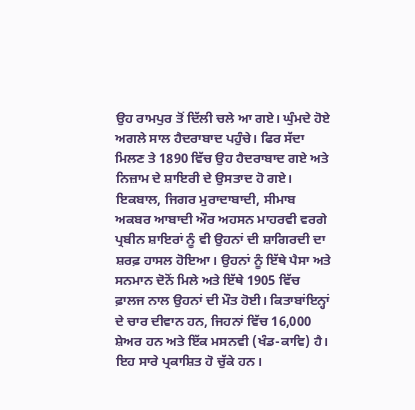ਉਹ ਰਾਮਪੁਰ ਤੋਂ ਦਿੱਲੀ ਚਲੇ ਆ ਗਏ। ਘੁੰਮਦੇ ਹੋਏ ਅਗਲੇ ਸਾਲ ਹੈਦਰਾਬਾਦ ਪਹੁੰਚੇ। ਫਿਰ ਸੱਦਾ ਮਿਲਣ ਤੇ 1890 ਵਿੱਚ ਉਹ ਹੈਦਰਾਬਾਦ ਗਏ ਅਤੇ ਨਿਜ਼ਾਮ ਦੇ ਸ਼ਾਇਰੀ ਦੇ ਉਸਤਾਦ ਹੋ ਗਏ। ਇਕਬਾਲ, ਜਿਗਰ ਮੁਰਾਦਾਬਾਦੀ, ਸੀਮਾਬ ਅਕਬਰ ਆਬਾਦੀ ਔਰ ਅਹਸਨ ਮਾਹਰਵੀ ਵਰਗੇ ਪ੍ਰਬੀਨ ਸ਼ਾਇਰਾਂ ਨੂੰ ਵੀ ਉਹਨਾਂ ਦੀ ਸ਼ਾਗਿਰਦੀ ਦਾ ਸ਼ਰਫ਼ ਹਾਸਲ ਹੋਇਆ। ਉਹਨਾਂ ਨੂੰ ਇੱਥੇ ਪੈਸਾ ਅਤੇ ਸਨਮਾਨ ਦੋਨੋਂ ਮਿਲੇ ਅਤੇ ਇੱਥੇ 1905 ਵਿੱਚ ਫ਼ਾਲਜ ਨਾਲ ਉਹਨਾਂ ਦੀ ਮੌਤ ਹੋਈ। ਕਿਤਾਬਾਂਇਨ੍ਹਾਂ ਦੇ ਚਾਰ ਦੀਵਾਨ ਹਨ, ਜਿਹਨਾਂ ਵਿੱਚ 16,000 ਸ਼ੇਅਰ ਹਨ ਅਤੇ ਇੱਕ ਮਸਨਵੀ (ਖੰਡ-ਕਾਵਿ) ਹੈ। ਇਹ ਸਾਰੇ ਪ੍ਰਕਾਸ਼ਿਤ ਹੋ ਚੁੱਕੇ ਹਨ।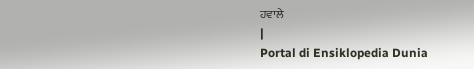ਹਵਾਲੇ
|
Portal di Ensiklopedia Dunia